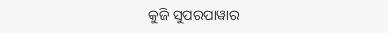କୁଜି ସୁପରପାୱାର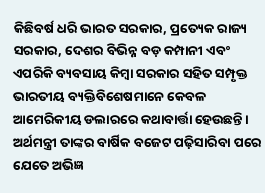କିଛିବର୍ଷ ଧରି ଭାରତ ସରକାର, ପ୍ରତ୍ୟେକ ରାଜ୍ୟ ସରକାର, ଦେଶର ବିଭିନ୍ନ ବଡ଼ କମ୍ପାନୀ ଏବଂ ଏପରିକି ବ୍ୟବସାୟ କିମ୍ବା ସରକାର ସହିତ ସମ୍ପୃକ୍ତ ଭାରତୀୟ ବ୍ୟକ୍ତିବିଶେଷମାନେ କେବଳ ଆମେରିକୀୟ ଡଲାରରେ କଥାବାର୍ତ୍ତା ହେଉଛନ୍ତି। ଅର୍ଥମନ୍ତ୍ରୀ ତାଙ୍କର ବାର୍ଷିକ ବଜେଟ ପଢ଼ିସାରିବା ପରେ ଯେତେ ଅଭିଜ୍ଞ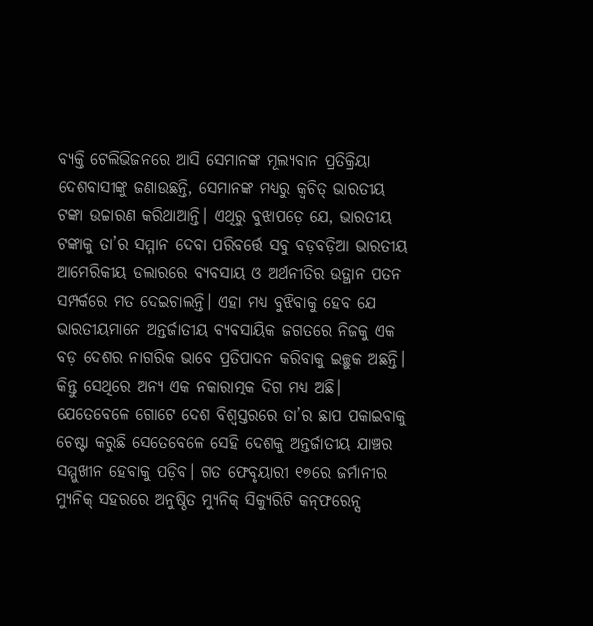ବ୍ୟକ୍ତି ଟେଲିଭିଜନରେ ଆସି ସେମାନଙ୍କ ମୂଲ୍ୟବାନ ପ୍ରତିକ୍ରିୟା ଦେଶବାସୀଙ୍କୁ ଜଣାଉଛନ୍ତି, ସେମାନଙ୍କ ମଧ୍ୟରୁ କ୍ୱଚିତ୍‌ ଭାରତୀୟ ଟଙ୍କା ଉଚ୍ଚାରଣ କରିଥାଆନ୍ତି। ଏଥିରୁ ବୁଝାପଡ଼େ ଯେ, ଭାରତୀୟ ଟଙ୍କାକୁ ତା’ର ସମ୍ମାନ ଦେବା ପରିବର୍ତ୍ତେ ସବୁ ବଡ଼ବଡ଼ିଆ ଭାରତୀୟ ଆମେରିକୀୟ ଡଲାରରେ ବ୍ୟବସାୟ ଓ ଅର୍ଥନୀତିର ଉତ୍ଥାନ ପତନ ସମ୍ପର୍କରେ ମତ ଦେଇଚାଲନ୍ତି। ଏହା ମଧ୍ୟ ବୁଝିବାକୁ ହେବ ଯେ ଭାରତୀୟମାନେ ଅନ୍ତର୍ଜାତୀୟ ବ୍ୟବସାୟିକ ଜଗତରେ ନିଜକୁ ଏକ ବଡ଼ ଦେଶର ନାଗରିକ ଭାବେ ପ୍ରତିପାଦନ କରିବାକୁ ଇଚ୍ଛୁକ ଅଛନ୍ତି। କିନ୍ତୁ ସେଥିରେ ଅନ୍ୟ ଏକ ନକାରାତ୍ମକ ଦିଗ ମଧ୍ୟ ଅଛି। ଯେତେବେଳେ ଗୋଟେ ଦେଶ ବିଶ୍ୱସ୍ତରରେ ତା’ର ଛାପ ପକାଇବାକୁ ଚେଷ୍ଟା କରୁଛି ସେତେବେଳେ ସେହି ଦେଶକୁ ଅନ୍ତର୍ଜାତୀୟ ଯାଞ୍ଚର ସମ୍ମୁଖୀନ ହେବାକୁ ପଡ଼ିବ। ଗତ ଫେବୃୟାରୀ ୧୭ରେ ଜର୍ମାନୀର ମ୍ୟୁନିକ୍‌ ସହରରେ ଅନୁଷ୍ଠିତ ମ୍ୟୁନିକ୍‌ ସିକ୍ୟୁରିଟି କନ୍‌ଫରେନ୍ସ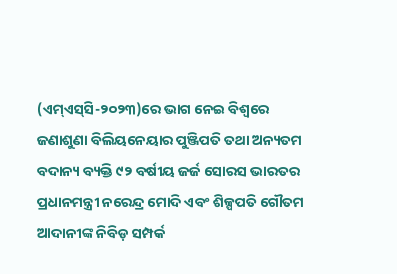(ଏମ୍‌ଏସ୍‌ସି-୨୦୨୩)ରେ ଭାଗ ନେଇ ବିଶ୍ୱରେ ଜଣାଶୁଣା ବିଲିୟନେୟାର ପୁଞ୍ଜିପତି ତଥା ଅନ୍ୟତମ ବଦାନ୍ୟ ବ୍ୟକ୍ତି ୯୨ ବର୍ଷୀୟ ଜର୍ଜ ସୋରସ ଭାରତର ପ୍ରଧାନମନ୍ତ୍ରୀ ନରେନ୍ଦ୍ର ମୋଦି ଏବଂ ଶିଳ୍ପପତି ଗୌତମ ଆଦାନୀଙ୍କ ନିବିଡ଼ ସମ୍ପର୍କ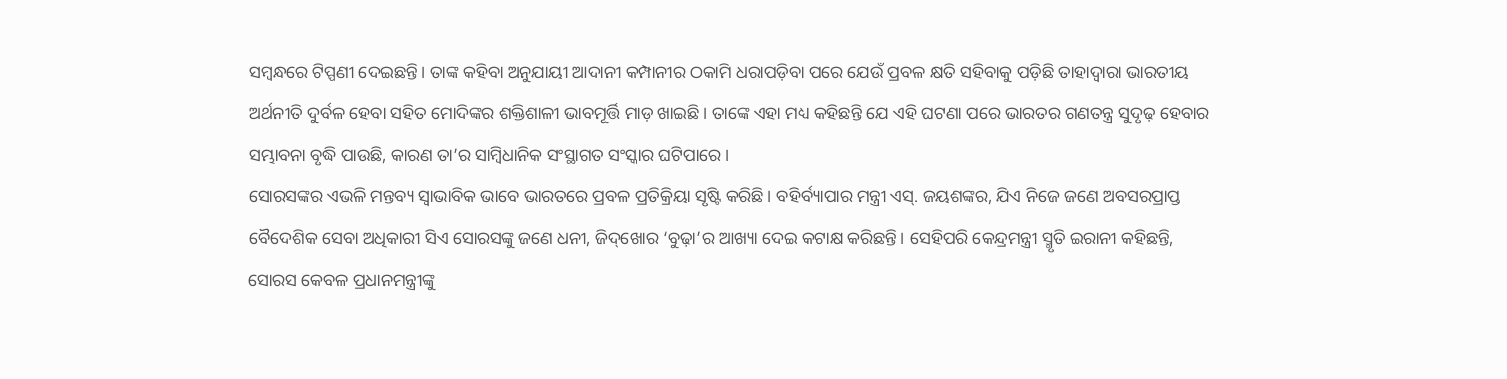ସମ୍ବନ୍ଧରେ ଟିପ୍ପଣୀ ଦେଇଛନ୍ତି। ତାଙ୍କ କହିବା ଅନୁଯାୟୀ ଆଦାନୀ କମ୍ପାନୀର ଠକାମି ଧରାପଡ଼ିବା ପରେ ଯେଉଁ ପ୍ରବଳ କ୍ଷତି ସହିବାକୁ ପଡ଼ିଛି ତାହାଦ୍ୱାରା ଭାରତୀୟ ଅର୍ଥନୀତି ଦୁର୍ବଳ ହେବା ସହିତ ମୋଦିଙ୍କର ଶକ୍ତିଶାଳୀ ଭାବମୂର୍ତ୍ତି ମାଡ଼ ଖାଇଛି। ତାଙ୍କେ ଏହା ମଧ୍ୟ କହିଛନ୍ତି ଯେ ଏହି ଘଟଣା ପରେ ଭାରତର ଗଣତନ୍ତ୍ର ସୁଦୃଢ଼ ହେବାର ସମ୍ଭାବନା ବୃଦ୍ଧି ପାଉଛି, କାରଣ ତା’ର ସାମ୍ବିଧାନିକ ସଂସ୍ଥାଗତ ସଂସ୍କାର ଘଟିପାରେ।
ସୋରସଙ୍କର ଏଭଳି ମନ୍ତବ୍ୟ ସ୍ବାଭାବିକ ଭାବେ ଭାରତରେ ପ୍ରବଳ ପ୍ରତିକ୍ରିୟା ସୃଷ୍ଟି କରିଛି। ବହିର୍ବ୍ୟାପାର ମନ୍ତ୍ରୀ ଏସ୍‌. ଜୟଶଙ୍କର, ଯିଏ ନିଜେ ଜଣେ ଅବସରପ୍ରାପ୍ତ ବୈଦେଶିକ ସେବା ଅଧିକାରୀ ସିଏ ସୋରସଙ୍କୁ ଜଣେ ଧନୀ, ଜିଦ୍‌ଖୋର ‘ବୁଢ଼ା’ର ଆଖ୍ୟା ଦେଇ କଟାକ୍ଷ କରିଛନ୍ତି। ସେହିପରି କେନ୍ଦ୍ରମନ୍ତ୍ରୀ ସ୍ମୃତି ଇରାନୀ କହିଛନ୍ତି, ସୋରସ କେବଳ ପ୍ରଧାନମନ୍ତ୍ରୀଙ୍କୁ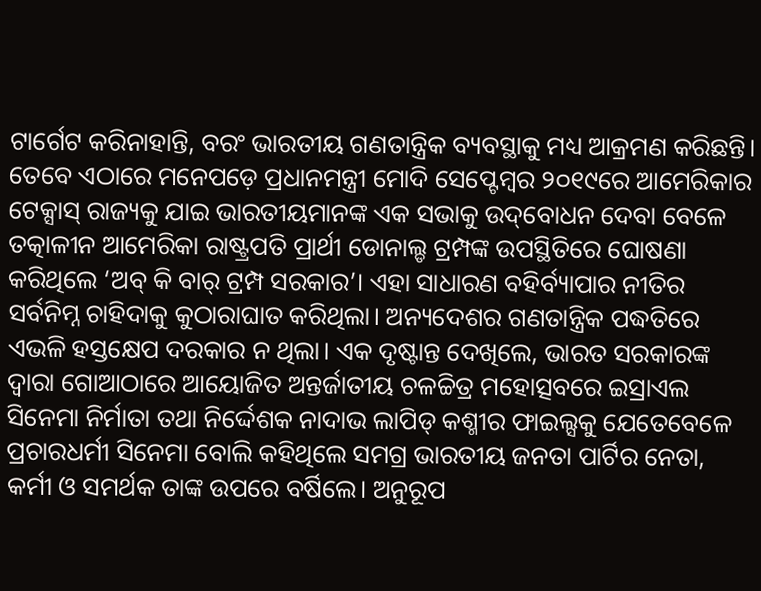ଟାର୍ଗେଟ କରିନାହାନ୍ତି, ବରଂ ଭାରତୀୟ ଗଣତାନ୍ତ୍ରିକ ବ୍ୟବସ୍ଥାକୁ ମଧ୍ୟ ଆକ୍ରମଣ କରିଛନ୍ତି। ତେବେ ଏଠାରେ ମନେପଡ଼େ ପ୍ରଧାନମନ୍ତ୍ରୀ ମୋଦି ସେପ୍ଟେମ୍ବର ୨୦୧୯ରେ ଆମେରିକାର ଟେକ୍ସାସ୍‌ ରାଜ୍ୟକୁ ଯାଇ ଭାରତୀୟମାନଙ୍କ ଏକ ସଭାକୁ ଉଦ୍‌ବୋଧନ ଦେବା ବେଳେ ତତ୍କାଳୀନ ଆମେରିକା ରାଷ୍ଟ୍ରପତି ପ୍ରାର୍ଥୀ ଡୋନାଲ୍ଡ ଟ୍ରମ୍ପଙ୍କ ଉପସ୍ଥିତିରେ ଘୋଷଣା କରିଥିଲେ ‘ଅବ୍‌ କି ବାର୍‌ ଟ୍ରମ୍ପ ସରକାର’। ଏହା ସାଧାରଣ ବହିର୍ବ୍ୟାପାର ନୀତିର ସର୍ବନିମ୍ନ ଚାହିଦାକୁ କୁଠାରାଘାତ କରିଥିଲା। ଅନ୍ୟଦେଶର ଗଣତାନ୍ତ୍ରିକ ପଦ୍ଧତିରେ ଏଭଳି ହସ୍ତକ୍ଷେପ ଦରକାର ନ ଥିଲା। ଏକ ଦୃଷ୍ଟାନ୍ତ ଦେଖିଲେ, ଭାରତ ସରକାରଙ୍କ ଦ୍ୱାରା ଗୋଆଠାରେ ଆୟୋଜିତ ଅନ୍ତର୍ଜାତୀୟ ଚଳଚ୍ଚିତ୍ର ମହୋତ୍ସବରେ ଇସ୍ରାଏଲ ସିନେମା ନିର୍ମାତା ତଥା ନିର୍ଦ୍ଦେଶକ ନାଦାଭ ଲାପିଡ୍‌ କଶ୍ମୀର ଫାଇଲ୍ସକୁ ଯେତେବେଳେ ପ୍ରଚାରଧର୍ମୀ ସିନେମା ବୋଲି କହିଥିଲେ ସମଗ୍ର ଭାରତୀୟ ଜନତା ପାର୍ଟିର ନେତା, କର୍ମୀ ଓ ସମର୍ଥକ ତାଙ୍କ ଉପରେ ବର୍ଷିଲେ। ଅନୁରୂପ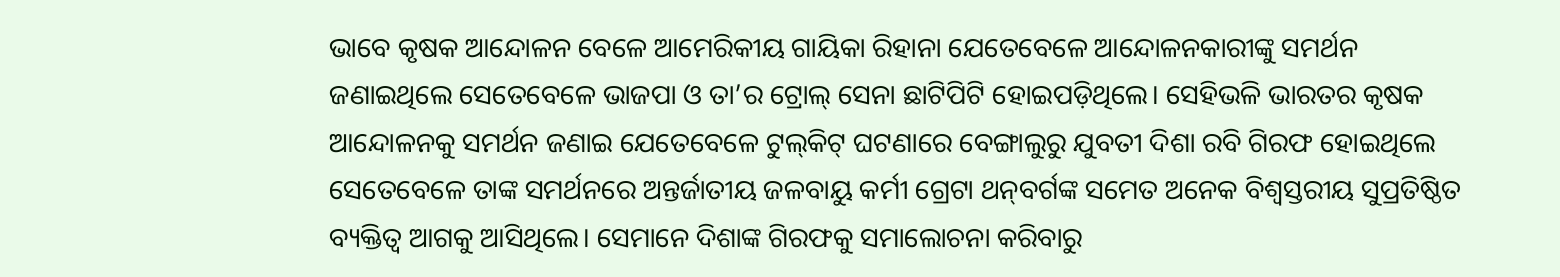ଭାବେ କୃଷକ ଆନ୍ଦୋଳନ ବେଳେ ଆମେରିକୀୟ ଗାୟିକା ରିହାନା ଯେତେବେଳେ ଆନ୍ଦୋଳନକାରୀଙ୍କୁ ସମର୍ଥନ ଜଣାଇଥିଲେ ସେତେବେଳେ ଭାଜପା ଓ ତା’ର ଟ୍ରୋଲ୍‌ ସେନା ଛାଟିପିଟି ହୋଇପଡ଼ିଥିଲେ। ସେହିଭଳି ଭାରତର କୃଷକ ଆନ୍ଦୋଳନକୁ ସମର୍ଥନ ଜଣାଇ ଯେତେବେଳେ ଟୁଲ୍‌କିଟ୍‌ ଘଟଣାରେ ବେଙ୍ଗାଲୁରୁ ଯୁବତୀ ଦିଶା ରବି ଗିରଫ ହୋଇଥିଲେ ସେତେବେଳେ ତାଙ୍କ ସମର୍ଥନରେ ଅନ୍ତର୍ଜାତୀୟ ଜଳବାୟୁ କର୍ମୀ ଗ୍ରେଟା ଥନ୍‌ବର୍ଗଙ୍କ ସମେତ ଅନେକ ବିଶ୍ୱସ୍ତରୀୟ ସୁପ୍ରତିଷ୍ଠିତ ବ୍ୟକ୍ତିତ୍ୱ ଆଗକୁ ଆସିଥିଲେ। ସେମାନେ ଦିଶାଙ୍କ ଗିରଫକୁ ସମାଲୋଚନା କରିବାରୁ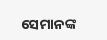ସେମାନଙ୍କ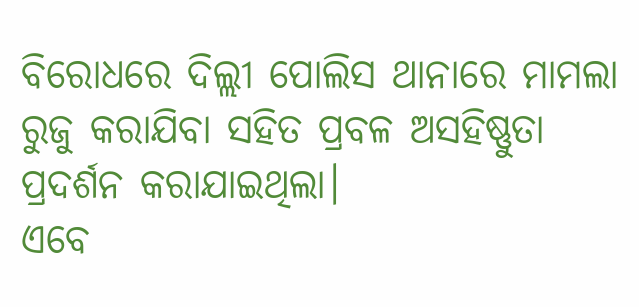ବିରୋଧରେ ଦିଲ୍ଲୀ ପୋଲିସ ଥାନାରେ ମାମଲା ରୁଜୁ କରାଯିବା ସହିତ ପ୍ରବଳ ଅସହିଷ୍ଣୁତା ପ୍ରଦର୍ଶନ କରାଯାଇଥିଲା।
ଏବେ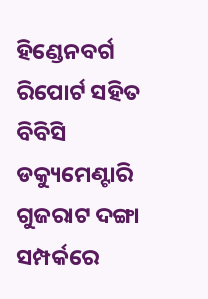ହିଣ୍ଡେନବର୍ଗ ରିପୋର୍ଟ ସହିତ ବିବିସି ଡକ୍ୟୁମେଣ୍ଟାରି ଗୁଜରାଟ ଦଙ୍ଗା ସମ୍ପର୍କରେ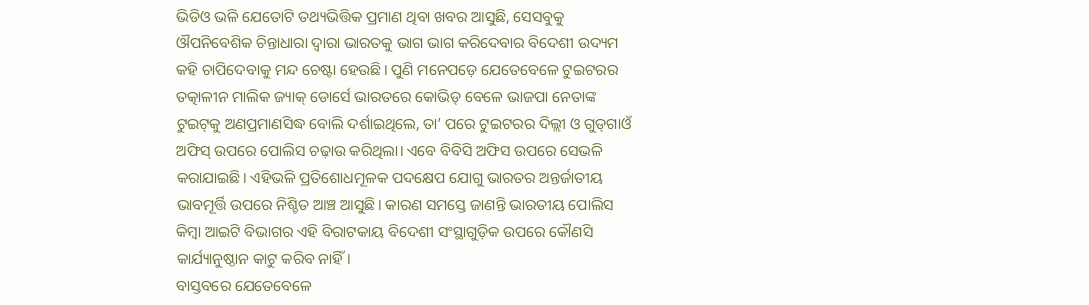ଭିଡିଓ ଭଳି ଯେତୋଟି ତଥ୍ୟଭିତ୍ତିକ ପ୍ରମାଣ ଥିବା ଖବର ଆସୁଛି, ସେସବୁକୁ ଔପନିବେଶିକ ଚିନ୍ତାଧାରା ଦ୍ୱାରା ଭାରତକୁ ଭାଗ ଭାଗ କରିଦେବାର ବିଦେଶୀ ଉଦ୍ୟମ କହି ଚାପିଦେବାକୁ ମନ୍ଦ ଚେଷ୍ଟା ହେଉଛି। ପୁଣି ମନେପଡ଼େ ଯେତେବେଳେ ଟୁଇଟରର ତତ୍କାଳୀନ ମାଲିକ ଜ୍ୟାକ୍‌ ଡୋର୍ସେ ଭାରତରେ କୋଭିଡ୍‌ ବେଳେ ଭାଜପା ନେତାଙ୍କ ଟୁଇଟ୍‌କୁ ଅଣପ୍ରମାଣସିଦ୍ଧ ବୋଲି ଦର୍ଶାଇଥିଲେ, ତା’ ପରେ ଟୁଇଟରର ଦିଲ୍ଲୀ ଓ ଗୁଡ୍‌ଗାଓଁ ଅଫିସ୍‌ ଉପରେ ପୋଲିସ ଚଢ଼ାଉ କରିଥିଲା। ଏବେ ବିବିସି ଅଫିସ ଉପରେ ସେଭଳି କରାଯାଇଛି। ଏହିଭଳି ପ୍ରତିଶୋଧମୂଳକ ପଦକ୍ଷେପ ଯୋଗୁ ଭାରତର ଅନ୍ତର୍ଜାତୀୟ ଭାବମୂର୍ତ୍ତି ଉପରେ ନିଶ୍ଚିତ ଆଞ୍ଚ ଆସୁଛି। କାରଣ ସମସ୍ତେ ଜାଣନ୍ତି ଭାରତୀୟ ପୋଲିସ କିମ୍ବା ଆଇଟି ବିଭାଗର ଏହି ବିରାଟକାୟ ବିଦେଶୀ ସଂସ୍ଥାଗୁଡ଼ିକ ଉପରେ କୌଣସି କାର୍ଯ୍ୟାନୁଷ୍ଠାନ କାଟୁ କରିବ ନାହିଁ।
ବାସ୍ତବରେ ଯେତେବେଳେ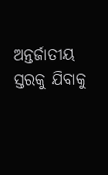ଅନ୍ତର୍ଜାତୀୟ ସ୍ତରକୁ ଯିବାକୁ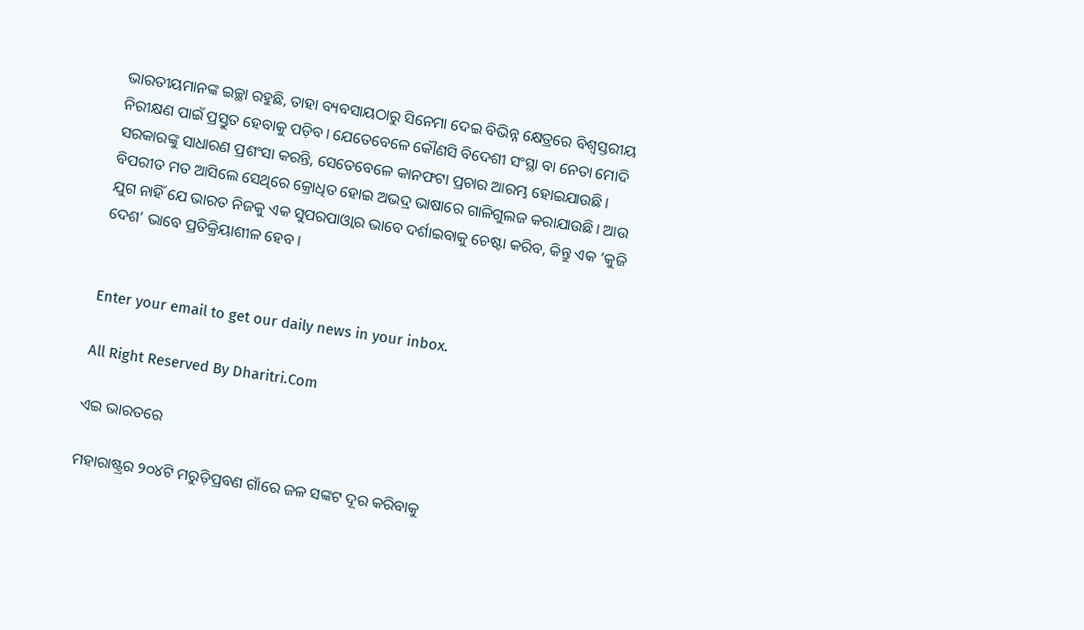ଭାରତୀୟମାନଙ୍କ ଇଚ୍ଛା ରହୁଛି, ତାହା ବ୍ୟବସାୟଠାରୁ ସିନେମା ଦେଇ ବିଭିନ୍ନ କ୍ଷେତ୍ରରେ ବିଶ୍ୱସ୍ତରୀୟ ନିରୀକ୍ଷଣ ପାଇଁ ପ୍ରସ୍ତୁତ ହେବାକୁ ପଡ଼ିବ। ଯେତେବେଳେ କୌଣସି ବିଦେଶୀ ସଂସ୍ଥା ବା ନେତା ମୋଦି ସରକାରଙ୍କୁ ସାଧାରଣ ପ୍ରଶଂସା କରନ୍ତି, ସେତେବେଳେ କାନଫଟା ପ୍ରଚାର ଆରମ୍ଭ ହୋଇଯାଉଛି। ବିପରୀତ ମତ ଆସିଲେ ସେଥିରେ କ୍ରୋଧିତ ହୋଇ ଅଭଦ୍ର ଭାଷାରେ ଗାଳିଗୁଲଜ କରାଯାଉଛି। ଆଉ ଯୁଗ ନାହିଁ ଯେ ଭାରତ ନିଜକୁ ଏକ ସୁପରପାଓ୍ବାର ଭାବେ ଦର୍ଶାଇବାକୁ ଚେଷ୍ଟା କରିବ, କିନ୍ତୁ ଏକ ‘କୁଜି ଦେଶ’ ଭାବେ ପ୍ରତିକ୍ରିୟାଶୀଳ ହେବ।


Enter your email to get our daily news in your inbox.

All Right Reserved By Dharitri.Com

ଏଇ ଭାରତରେ

ମହାରାଷ୍ଟ୍ରର ୨୦୪ଟି ମରୁଡ଼ିପ୍ରବଣ ଗାଁରେ ଜଳ ସଙ୍କଟ ଦୂର କରିବାକୁ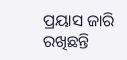ପ୍ରୟାସ ଜାରି ରଖିଛନ୍ତି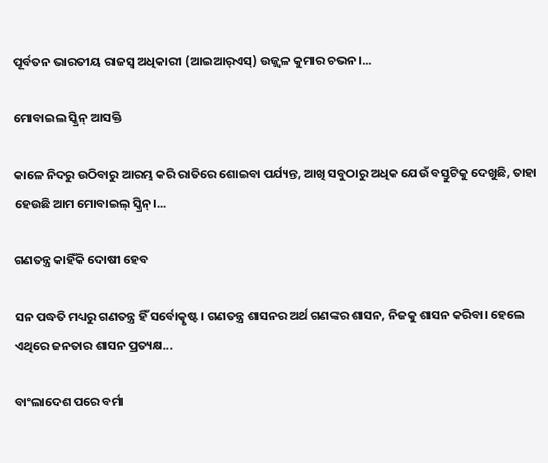ପୂର୍ବତନ ଭାରତୀୟ ରାଜସ୍ବ ଅଧିକାରୀ (ଆଇଆର୍‌ଏସ୍‌) ଉଜ୍ଜ୍ୱଳ କୁମାର ଚଭନ।...

ମୋବାଇଲ ସ୍କ୍ରିନ୍‌ ଆସକ୍ତି

କାଳେ ନିଦରୁ ଉଠିବାରୁ ଆରମ୍ଭ କରି ରାତିରେ ଶୋଇବା ପର୍ଯ୍ୟନ୍ତ, ଆଖି ସବୁଠାରୁ ଅଧିକ ଯେଉଁ ବସ୍ତୁଟିକୁ ଦେଖୁଛି, ତାହା ହେଉଛି ଆମ ମୋବାଇଲ୍‌ ସ୍କ୍ରିନ୍‌।...

ଗଣତନ୍ତ୍ର କାହିଁକି ଦୋଷୀ ହେବ

ସନ ପଦ୍ଧତି ମଧ୍ୟରୁ ଗଣତନ୍ତ୍ର ହିଁ ସର୍ବୋତ୍କୃଷ୍ଟ। ଗଣତନ୍ତ୍ର ଶାସନର ଅର୍ଥ ଗଣଙ୍କର ଶାସନ, ନିଜକୁ ଶାସନ କରିବା। ହେଲେ ଏଥିରେ ଜନତାର ଶାସନ ପ୍ରତ୍ୟକ୍ଷ...

ବାଂଲାଦେଶ ପରେ ବର୍ମା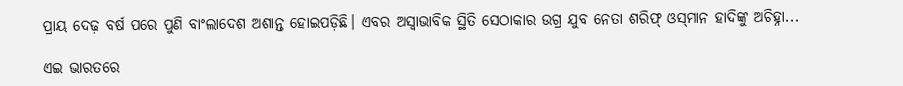ପ୍ରାୟ ଦେଢ଼ ବର୍ଷ ପରେ ପୁଣି ବାଂଲାଦେଶ ଅଶାନ୍ତ ହୋଇପଡ଼ିଛି। ଏବର ଅସ୍ବାଭାବିକ ସ୍ଥିତି ସେଠାକାର ଉଗ୍ର ଯୁବ ନେତା ଶରିଫ୍‌ ଓସ୍‌ମାନ ହାଦିଙ୍କୁ ଅଚିହ୍ନା...

ଏଇ ଭାରତରେ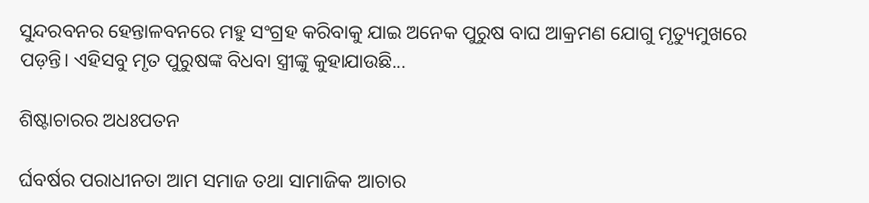ସୁନ୍ଦରବନର ହେନ୍ତାଳବନରେ ମହୁ ସଂଗ୍ରହ କରିବାକୁ ଯାଇ ଅନେକ ପୁରୁଷ ବାଘ ଆକ୍ରମଣ ଯୋଗୁ ମୃତ୍ୟୁମୁଖରେ ପଡ଼ନ୍ତି। ଏହିସବୁ ମୃତ ପୁରୁଷଙ୍କ ବିଧବା ସ୍ତ୍ରୀଙ୍କୁ କୁହାଯାଉଛି...

ଶିଷ୍ଟାଚାରର ଅଧଃପତନ

ର୍ଘବର୍ଷର ପରାଧୀନତା ଆମ ସମାଜ ତଥା ସାମାଜିକ ଆଚାର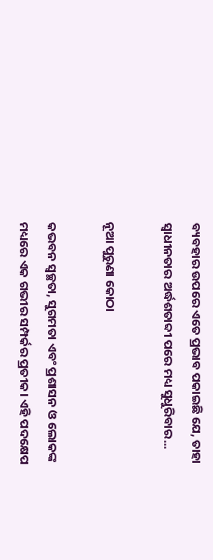ବ୍ୟବହାର ଉପରେ ଏତେ ପ୍ରଭାବ ପକାଇଛି ଯେ, ତାହା ସ୍ୱାଧୀନତାର ଅର୍ଦ୍ଧଶତାବ୍ଦୀ ପରେ ମଧ୍ୟ ସୁଧୁରିବାର...

ନୂଆ ପୁରୁଣା କୋଠା

କଭବନ ସ୍ୱଚ୍ଛତା, ସୁଗମତା ଏବଂ ପ୍ରଶାସନ ଓ ଲୋକଙ୍କ ମଧ୍ୟରେ ଏକ ଗଭୀର ସମ୍ପର୍କର ପ୍ରତୀକ। ଏହି ପଦକ୍ଷେପ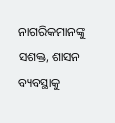ନାଗରିକମାନଙ୍କୁ ସଶକ୍ତ, ଶାସନ ବ୍ୟବସ୍ଥାକୁ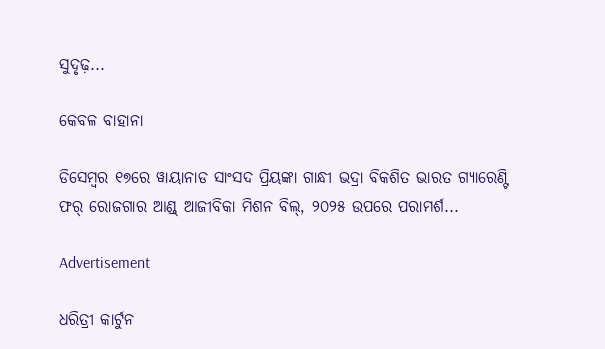ସୁଦୃଢ଼...

କେବଳ ବାହାନା

ଡିସେମ୍ୱର ୧୭ରେ ୱାୟାନାଡ ସାଂସଦ ପ୍ରିୟଙ୍କା ଗାନ୍ଧୀ ଭଦ୍ରା ବିକଶିତ ଭାରତ ଗ୍ୟାରେଣ୍ଟି ଫର୍‌ ରୋଜଗାର ଆଣ୍ଡ୍‌ ଆଜୀବିକା ମିଶନ ବିଲ୍‌, ୨୦୨୫ ଉପରେ ପରାମର୍ଶ...

Advertisement

ଧରିତ୍ରୀ କାର୍ଟୁନ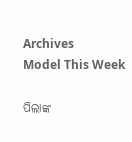Archives
Model This Week

ପିଲାଙ୍କ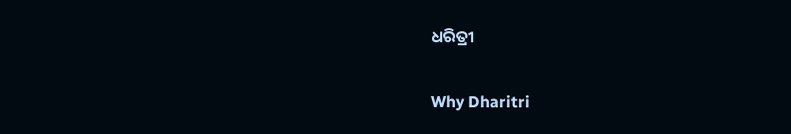ଧରିତ୍ରୀ

Why Dharitri